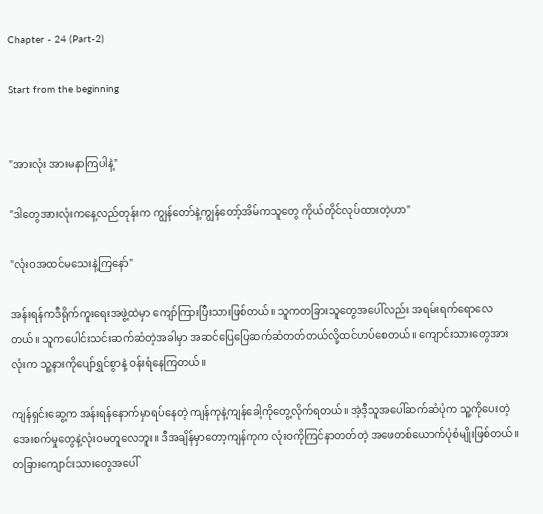Chapter - 24 (Part-2)

Start from the beginning


"အားလုံး အားမနာကြပါနဲ့"

"ဒါတွေအားလုံးကနေ့လည်တုန်းက ကျွန်တော်နဲ့ကျွန်တော့်အိမ်ကသူတွေ ကိုယ်တိုင်လုပ်ထားတဲ့ဟာ"

"လုံးဝအထင်မသေးနဲ့ကြနော်"

အန်းရန်ကဒီရိုက်ကူးရေးအဖွဲ့ထဲမှာ ကျော်ကြားပြီးသားဖြစ်တယ်။ သူကတခြားသူတွေအပေါ်လည်း အရမ်းရက်ရောလေတယ်။ သူကပေါင်းသင်းဆက်ဆံတဲ့အခါမှာ အဆင်ပြေပြေဆက်ဆံတတ်တယ်လို့ထင်ဟပ်စေတယ်။ ကျောင်းသားတွေအားလုံးက သူ့နားကိုပျော်ရွှင်စွာနဲ့ ဝန်းရံနေကြတယ်။

ကျန်ရှင်းဆွေ့က အန်းရန်နောက်မှာရပ်နေတဲ့ ကျန်ကုနဲ့ကျန်ခေါ့ကိုတွေ့လိုက်ရတယ်။ အဲ့ဒီ့သူအပေါ်ဆက်ဆံပုံက သူ့ကိုပေးတဲ့အေးစက်မှုတွေနဲ့လုံးဝမတူလေဘူး။ ဒီအချိန်မှာတော့ကျန်ကုက လုံးဝကိုကြင်နာတတ်တဲ့ အဖေတစ်ယောက်ပုံစံမျိုးဖြစ်တယ်။ တခြားကျောင်းသားတွေအပေါ်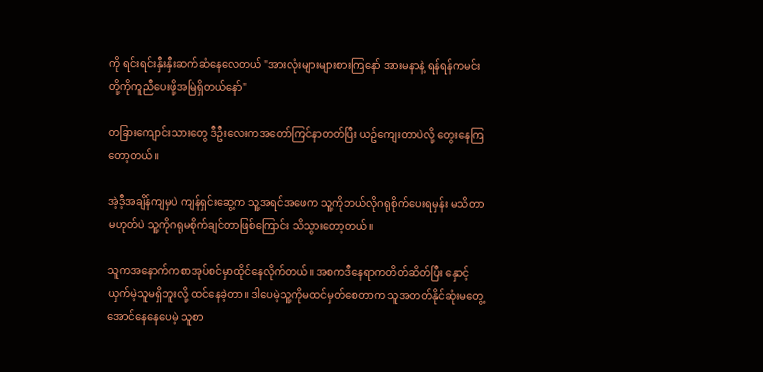ကို ရင်းရင်းနှီးနှီးဆက်ဆံနေလေတယ် "အားလုံးများများစားကြနော် အားမနာနဲ့ ရန်ရန်ကမင်းတို့ကိုကူညီပေးဖို့အမြဲရှိတယ်နော်"

တခြားကျောင်းသားတွေ ဒီဦးလေးကအတော်ကြင်နာတတ်ပြီး ယဥ်ကျေးတာပဲလို့ တွေးနေကြတော့တယ်။

အဲ့ဒီ့အချိန်ကျမှပဲ ကျန်ရှင်းဆွေ့က သူ့အရင်အဖေက သူ့ကိုဘယ်လိုဂရုစိုက်ပေးရမှန်း မသိတာမဟုတ်ပဲ သူ့ကိုဂရုမစိုက်ချင်တာဖြစ်ကြောင်း သိသွားတော့တယ်။

သူကအနောက်ကစာအုပ်စင်မှာထိုင်နေလိုက်တယ်။ အစကဒီနေရာကတိတ်ဆိတ်ပြီး နှောင့်ယှက်မဲ့သူမရှိဘူးလို့ ထင်နေခဲ့တာ။ ဒါပေမဲ့သူ့ကိုမထင်မှတ်စေတာက သူအတတ်နိုင်ဆုံးမတွေ့အောင်နေနေပေမဲ့ သူစာ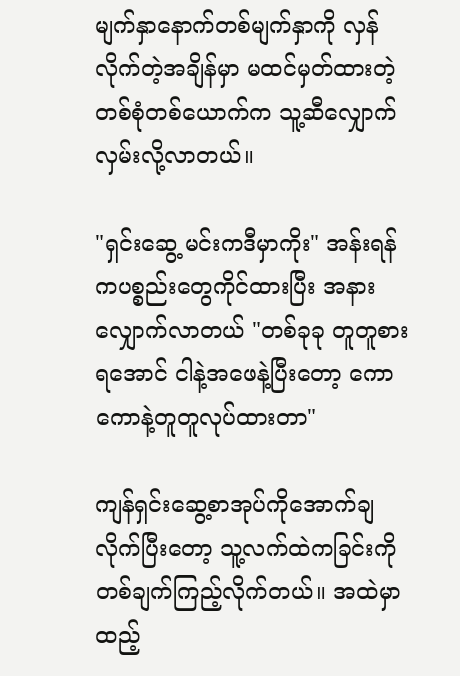မျက်နှာနောက်တစ်မျက်နှာကို လှန်လိုက်တဲ့အချိန်မှာ မထင်မှတ်ထားတဲ့တစ်စုံတစ်ယောက်က သူ့ဆီလျှောက်လှမ်းလို့လာတယ်။

"ရှင်းဆွေ့ မင်းကဒီမှာကိုး" အန်းရန်ကပစ္စည်းတွေကိုင်ထားပြီး အနားလျှောက်လာတယ် "တစ်ခုခု တူတူစားရအောင် ငါနဲ့အဖေနဲ့ပြီးတော့ ကောကောနဲ့တူတူလုပ်ထားတာ"

ကျန်ရှင်းဆွေ့စာအုပ်ကိုအောက်ချလိုက်ပြီးတော့ သူ့လက်ထဲကခြင်းကိုတစ်ချက်ကြည့်လိုက်တယ်။ အထဲမှာထည့်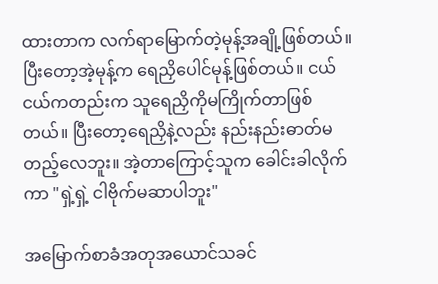ထားတာက လက်ရာမြောက်တဲ့မုန့်အချို့ဖြစ်တယ်။ ပြီးတော့အဲ့မုန့်က ရေညှိပေါင်မုန့်ဖြစ်တယ်။ ငယ်ငယ်ကတည်းက သူရေညှိကိုမကြိုက်တာဖြစ်တယ်။ ပြီးတော့ရေညှိနဲ့လည်း နည်းနည်းဓာတ်မတည့်လေဘူး။ အဲ့တာကြောင့်သူက ခေါင်းခါလိုက်ကာ "ရှဲ့ရှဲ့ ငါဗိုက်မဆာပါဘူး"

အမြောက်စာခံအတုအယောင်သခင်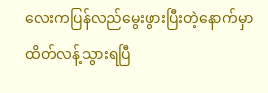လေးကပြန်လည်မွေးဖွားပြီးတဲ့နောက်မှာထိတ်လန့်သွားရပြီ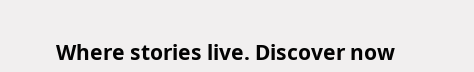Where stories live. Discover now